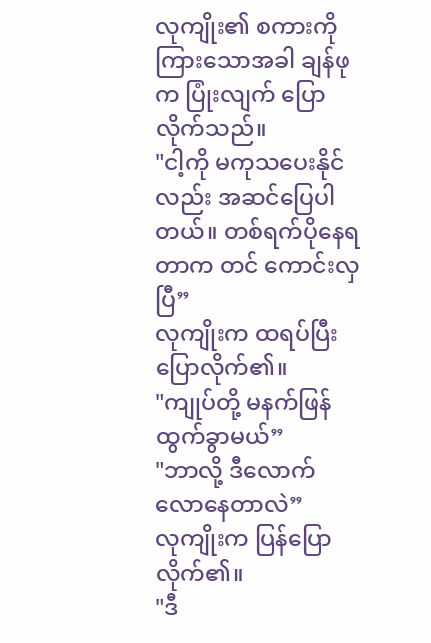လုကျိုး၏ စကားကို ကြားသောအခါ ချန်ဖုက ပြုံးလျက် ပြောလိုက်သည်။
"ငါ့ကို မကုသပေးနိုင်လည်း အဆင်ပြေပါတယ်။ တစ်ရက်ပိုနေရတာက တင် ကောင်းလှပြီ”
လုကျိုးက ထရပ်ပြီး ပြောလိုက်၏။
"ကျုပ်တို့ မနက်ဖြန် ထွက်ခွာမယ်”
"ဘာလို့ ဒီလောက် လောနေတာလဲ”
လုကျိုးက ပြန်ပြောလိုက်၏။
"ဒီ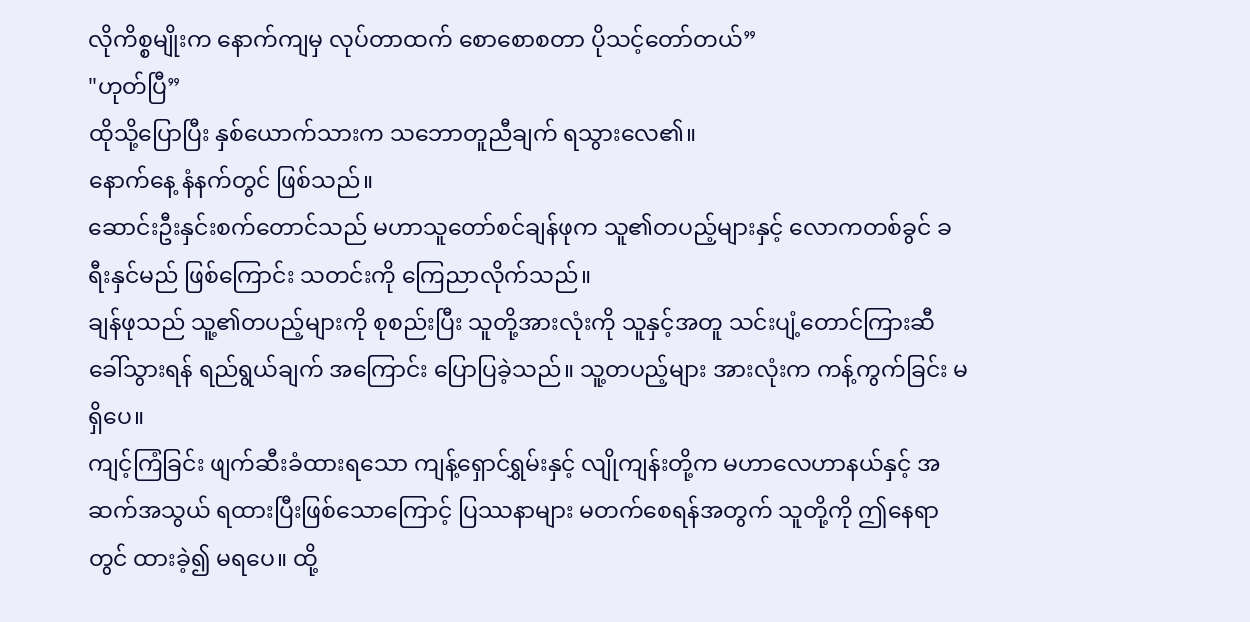လိုကိစ္စမျိုးက နောက်ကျမှ လုပ်တာထက် စောစောစတာ ပိုသင့်တော်တယ်”
"ဟုတ်ပြီ”
ထိုသို့ပြောပြီး နှစ်ယောက်သားက သဘောတူညီချက် ရသွားလေ၏။
နောက်နေ့ နံနက်တွင် ဖြစ်သည်။
ဆောင်းဦးနှင်းစက်တောင်သည် မဟာသူတော်စင်ချန်ဖုက သူ၏တပည့်များနှင့် လောကတစ်ခွင် ခရီးနှင်မည် ဖြစ်ကြောင်း သတင်းကို ကြေညာလိုက်သည်။
ချန်ဖုသည် သူ့၏တပည့်များကို စုစည်းပြီး သူတို့အားလုံးကို သူနှင့်အတူ သင်းပျံ့တောင်ကြားဆီ ခေါ်သွားရန် ရည်ရွယ်ချက် အကြောင်း ပြောပြခဲ့သည်။ သူ့တပည့်များ အားလုံးက ကန့်ကွက်ခြင်း မရှိပေ။
ကျင့်ကြံခြင်း ဖျက်ဆီးခံထားရသော ကျန့်ရှောင်ရွှမ်းနှင့် လျိုကျန်းတို့က မဟာလေဟာနယ်နှင့် အဆက်အသွယ် ရထားပြီးဖြစ်သောကြောင့် ပြဿနာများ မတက်စေရန်အတွက် သူတို့ကို ဤနေရာတွင် ထားခဲ့၍ မရပေ။ ထို့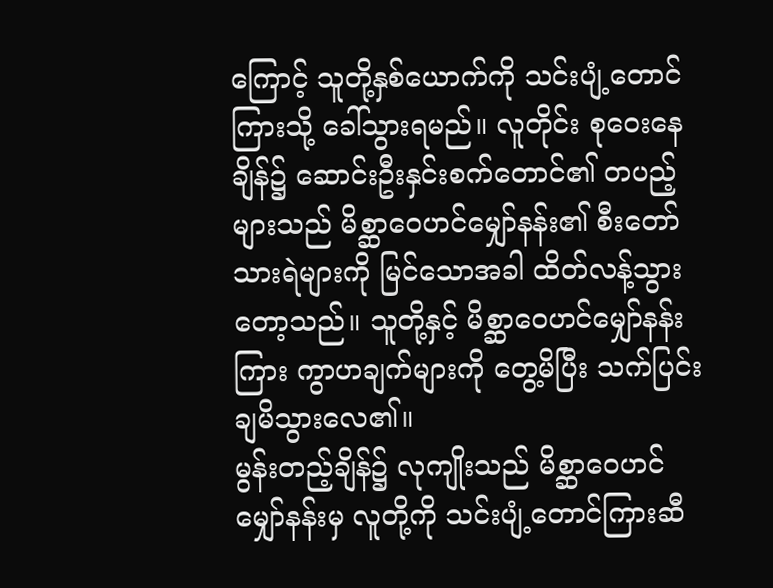ကြောင့် သူတို့နှစ်ယောက်ကို သင်းပျံ့တောင်ကြားသို့ ခေါ်သွားရမည်။ လူတိုင်း စုဝေးနေချိန်၌ ဆောင်းဦးနှင်းစက်တောင်၏ တပည့်များသည် မိစ္ဆာဝေဟင်မျှော်နန်း၏ စီးတော်သားရဲများကို မြင်သောအခါ ထိတ်လန့်သွားတော့သည်။ သူတို့နှင့် မိစ္ဆာဝေဟင်မျှော်နန်းကြား ကွာဟချက်များကို တွေ့မိပြီး သက်ပြင်းချမိသွားလေ၏။
မွန်းတည့်ချိန်၌ လုကျိုးသည် မိစ္ဆာဝေဟင်မျှော်နန်းမှ လူတို့ကို သင်းပျံ့တောင်ကြားဆီ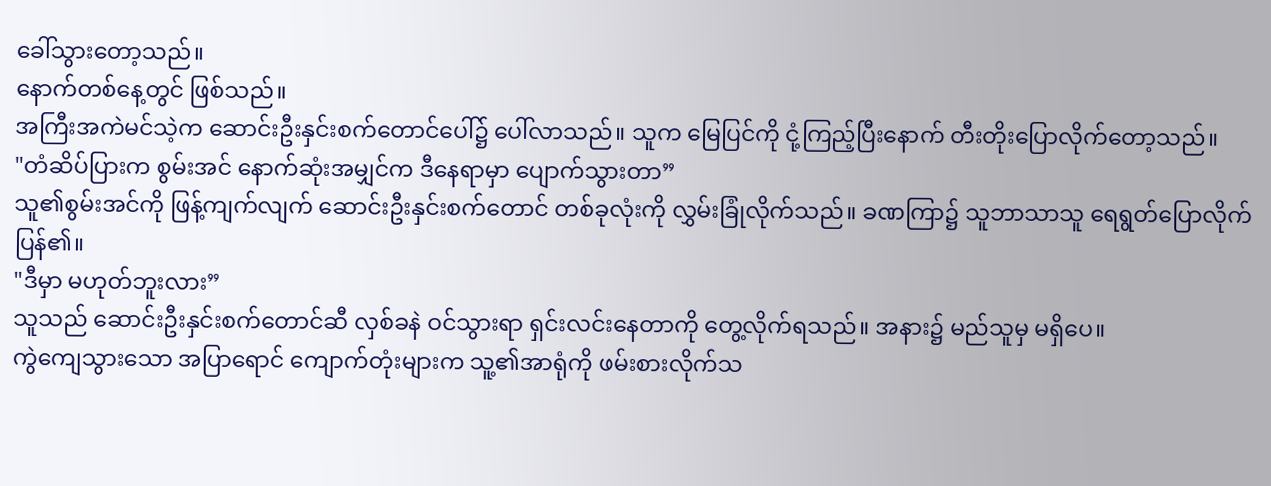ခေါ်သွားတော့သည်။
နောက်တစ်နေ့တွင် ဖြစ်သည်။
အကြီးအကဲမင်သဲ့က ဆောင်းဦးနှင်းစက်တောင်ပေါ်၌ ပေါ်လာသည်။ သူက မြေပြင်ကို ငုံ့ကြည့်ပြီးနောက် တီးတိုးပြောလိုက်တော့သည်။
"တံဆိပ်ပြားက စွမ်းအင် နောက်ဆုံးအမျှင်က ဒီနေရာမှာ ပျောက်သွားတာ”
သူ၏စွမ်းအင်ကို ဖြန့်ကျက်လျက် ဆောင်းဦးနှင်းစက်တောင် တစ်ခုလုံးကို လွှမ်းခြုံလိုက်သည်။ ခဏကြာ၌ သူဘာသာသူ ရေရွတ်ပြောလိုက်ပြန်၏။
"ဒီမှာ မဟုတ်ဘူးလား”
သူသည် ဆောင်းဦးနှင်းစက်တောင်ဆီ လှစ်ခနဲ ဝင်သွားရာ ရှင်းလင်းနေတာကို တွေ့လိုက်ရသည်။ အနား၌ မည်သူမှ မရှိပေ။
ကွဲကျေသွားသော အပြာရောင် ကျောက်တုံးများက သူ့၏အာရုံကို ဖမ်းစားလိုက်သ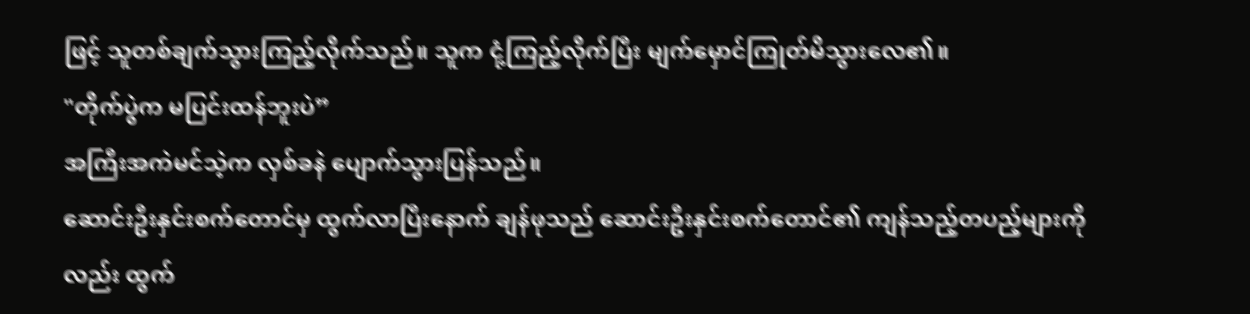ဖြင့် သူတစ်ချက်သွားကြည့်လိုက်သည်။ သူက ငုံ့ကြည့်လိုက်ပြီး မျက်မှောင်ကြုတ်မိသွားလေ၏။
"တိုက်ပွဲက မပြင်းထန်ဘူးပဲ”
အကြီးအကဲမင်သဲ့က လှစ်ခနဲ ပျောက်သွားပြန်သည်။
ဆောင်းဦးနှင်းစက်တောင်မှ ထွက်လာပြီးနောက် ချန်ဖုသည် ဆောင်းဦးနှင်းစက်တောင်၏ ကျန်သည့်တပည့်များကိုလည်း ထွက်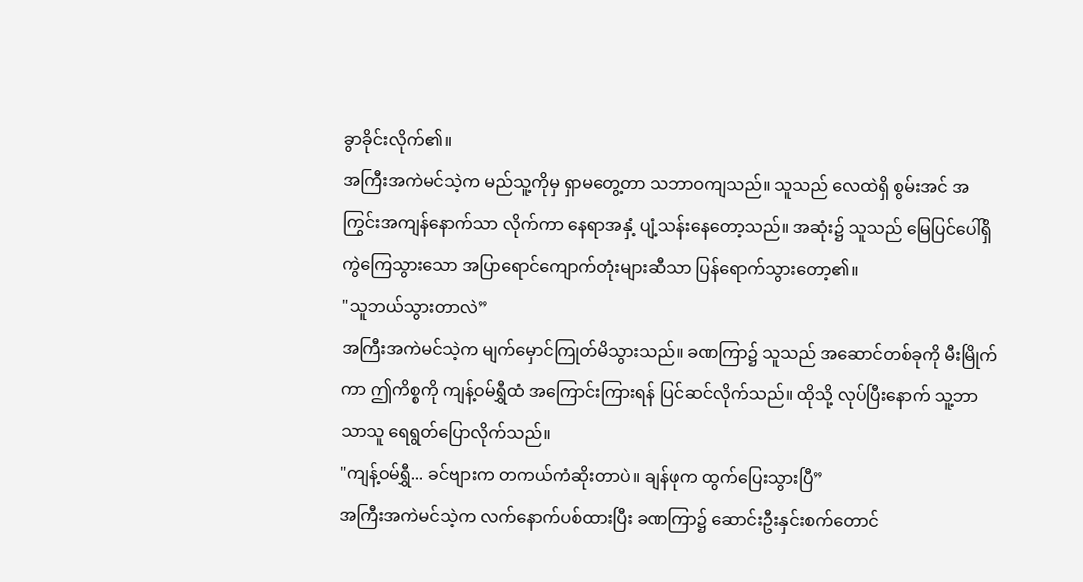ခွာခိုင်းလိုက်၏။
အကြီးအကဲမင်သဲ့က မည်သူ့ကိုမှ ရှာမတွေ့တာ သဘာဝကျသည်။ သူသည် လေထဲရှိ စွမ်းအင် အကြွင်းအကျန်နောက်သာ လိုက်ကာ နေရာအနှံ့ ပျံ့သန်းနေတော့သည်။ အဆုံး၌ သူသည် မြေပြင်ပေါ်ရှိ ကွဲကြေသွားသော အပြာရောင်ကျောက်တုံးများဆီသာ ပြန်ရောက်သွားတော့၏။
"သူဘယ်သွားတာလဲ”
အကြီးအကဲမင်သဲ့က မျက်မှောင်ကြုတ်မိသွားသည်။ ခဏကြာ၌ သူသည် အဆောင်တစ်ခုကို မီးမြိုက်ကာ ဤကိစ္စကို ကျန့်ဝမ်ရွှီထံ အကြောင်းကြားရန် ပြင်ဆင်လိုက်သည်။ ထိုသို့ လုပ်ပြီးနောက် သူ့ဘာသာသူ ရေရွတ်ပြောလိုက်သည်။
"ကျန့်ဝမ်ရွှီ... ခင်ဗျားက တကယ်ကံဆိုးတာပဲ။ ချန်ဖုက ထွက်ပြေးသွားပြီ”
အကြီးအကဲမင်သဲ့က လက်နောက်ပစ်ထားပြီး ခဏကြာ၌ ဆောင်းဦးနှင်းစက်တောင်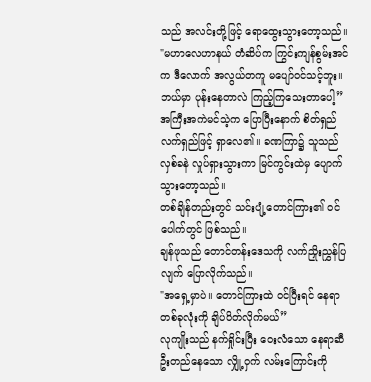သည် အလင်းတို့ဖြင့် ရောထွေးသွားတော့သည်။
"မဟာလေဟာနယ် တံဆိပ်က ကြွင်းကျန်စွမ်းအင်က ဒီလောက် အလွယ်တကူ မပျော်ဝင်သင့်ဘူး။ ဘယ်မှာ ပုန်းနေတာလဲ ကြည့်ကြသေးတာပေါ့”
အကြီးအကဲမင်သဲ့က ပြောပြီးနောက် စိတ်ရှည်လက်ရှည်ဖြင့် ရှာလေ၏။ ခဏကြာ၌ သူသည် လှစ်ခနဲ လှုပ်ရှားသွားကာ မြင်ကွင်းထဲမှ ပျောက်သွားတော့သည်။
တစ်ချိန်တည်းတွင် သင်းပျံ့တောင်ကြား၏ ဝင်ပေါက်တွင် ဖြစ်သည်။
ချန်ဖုသည် တောင်တန်းဒေသကို လက်ညှိုးညွှန်ပြလျက် ပြောလိုက်သည်။
"အရှေ့မှာပဲ။ တောင်ကြားထဲ ဝင်ပြီးရင် နေရာတစ်ခုလုံးကို ချိပ်ပိတ်လိုက်မယ်”
လုကျိုးသည် နက်ရှိုင်းပြီး ဝေးလံသော နေရာဆီ ဦးတည်နေသော လျှို့ဝှက် လမ်းကြောင်းကို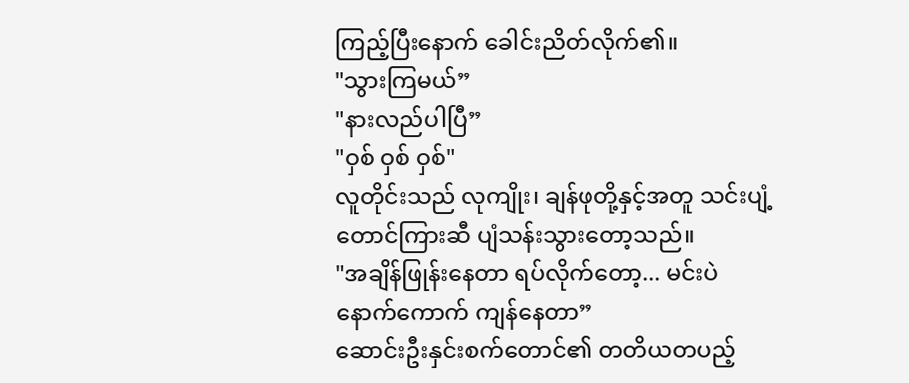ကြည့်ပြီးနောက် ခေါင်းညိတ်လိုက်၏။
"သွားကြမယ်”
"နားလည်ပါပြီ”
"ဝှစ် ဝှစ် ဝှစ်"
လူတိုင်းသည် လုကျိုး၊ ချန်ဖုတို့နှင့်အတူ သင်းပျံ့တောင်ကြားဆီ ပျံသန်းသွားတော့သည်။
"အချိန်ဖြုန်းနေတာ ရပ်လိုက်တော့... မင်းပဲ နောက်ကောက် ကျန်နေတာ”
ဆောင်းဦးနှင်းစက်တောင်၏ တတိယတပည့်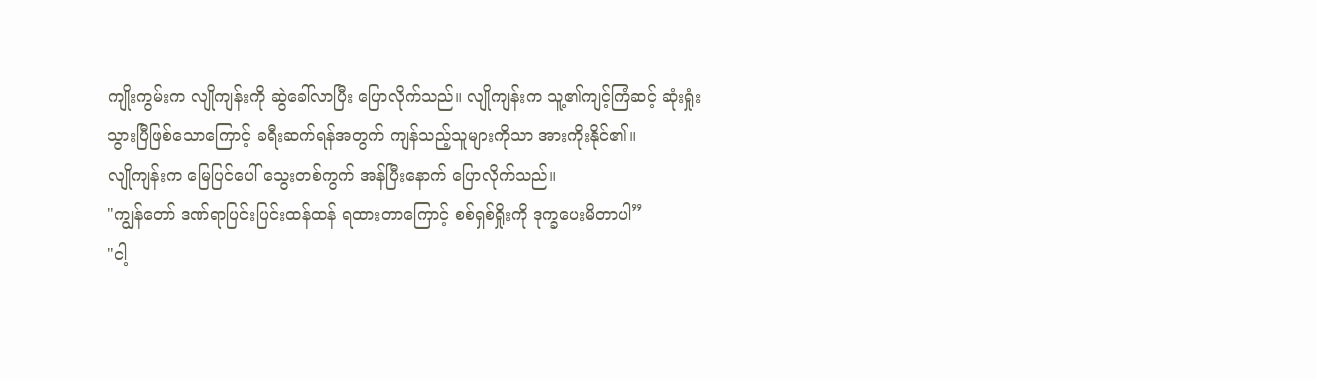ကျိုးကွမ်းက လျိုကျန်းကို ဆွဲခေါ်လာပြီး ပြောလိုက်သည်။ လျိုကျန်းက သူ့၏ကျင့်ကြံဆင့် ဆုံးရှုံးသွားပြီဖြစ်သောကြောင့် ခရီးဆက်ရန်အတွက် ကျန်သည့်သူများကိုသာ အားကိုးနိုင်၏။
လျိုကျန်းက မြေပြင်ပေါ် သွေးတစ်ကွက် အန်ပြီးနောက် ပြောလိုက်သည်။
"ကျွန်တော် ဒဏ်ရာပြင်းပြင်းထန်ထန် ရထားတာကြောင့် စစ်ရှစ်ရှိုးကို ဒုက္ခပေးမိတာပါ”
"ငါ့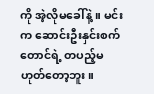ကို အဲ့လိုမခေါ်နဲ့။ မင်းက ဆောင်းဦးနှင်းစက်တောင်ရဲ့ တပည့်မဟုတ်တော့ဘူး။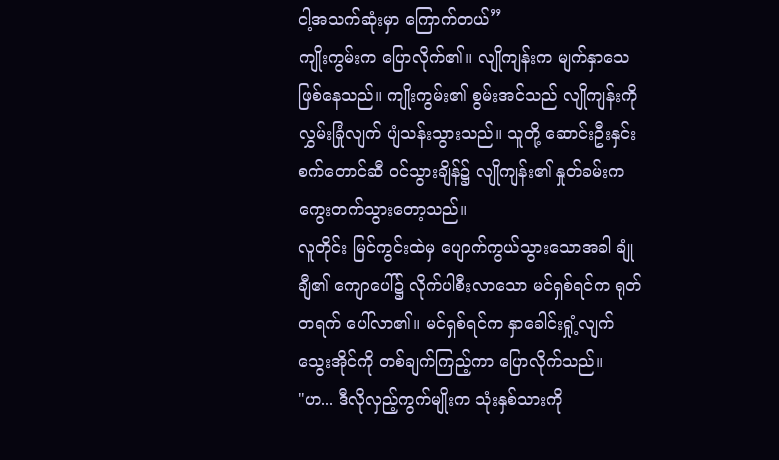ငါ့အသက်ဆုံးမှာ ကြောက်တယ်”
ကျိုးကွမ်းက ပြောလိုက်၏။ လျိုကျန်းက မျက်နှာသေ ဖြစ်နေသည်။ ကျိုးကွမ်း၏ စွမ်းအင်သည် လျိုကျန်းကို လွှမ်းခြုံလျက် ပျံသန်းသွားသည်။ သူတို့ ဆောင်းဦးနှင်းစက်တောင်ဆီ ဝင်သွားချိန်၌ လျိုကျန်း၏ နှုတ်ခမ်းက ကွေးတက်သွားတော့သည်။
လူတိုင်း မြင်ကွင်းထဲမှ ပျောက်ကွယ်သွားသောအခါ ချုံချီ၏ ကျောပေါ်၌ လိုက်ပါစီးလာသော မင်ရှစ်ရင်က ရုတ်တရက် ပေါ်လာ၏။ မင်ရှစ်ရင်က နှာခေါင်းရှုံ့လျက် သွေးအိုင်ကို တစ်ချက်ကြည့်ကာ ပြောလိုက်သည်။
"ဟ... ဒီလိုလှည့်ကွက်မျိုးက သုံးနှစ်သားကို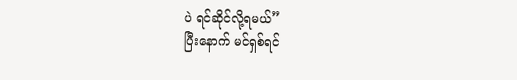ပဲ ရင်ဆိုင်လို့ရမယ်”
ပြီးနောက် မင်ရှစ်ရင်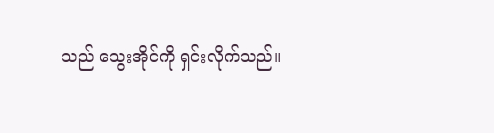သည် သွေးအိုင်ကို ရှင်းလိုက်သည်။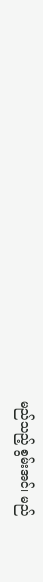မည်သည့် စွမ်းအင်၊ မည်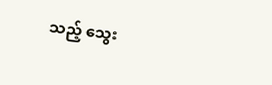သည့် သွေး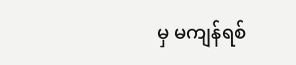မှ မကျန်ရစ်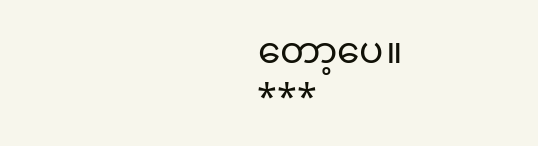တော့ပေ။
***